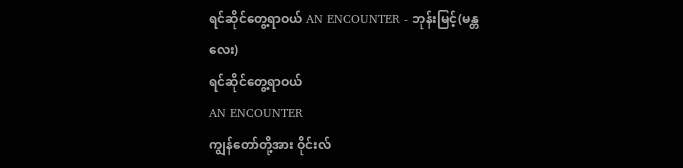ရင်ဆိုင်တွေ့ရာဝယ် AN ENCOUNTER - ဘုန်းမြင့်(မန္တလေး)
ရင်ဆိုင်တွေ့ရာဝယ်
AN ENCOUNTER
ကျွန်တော်တို့အား ဝိုင်းလ်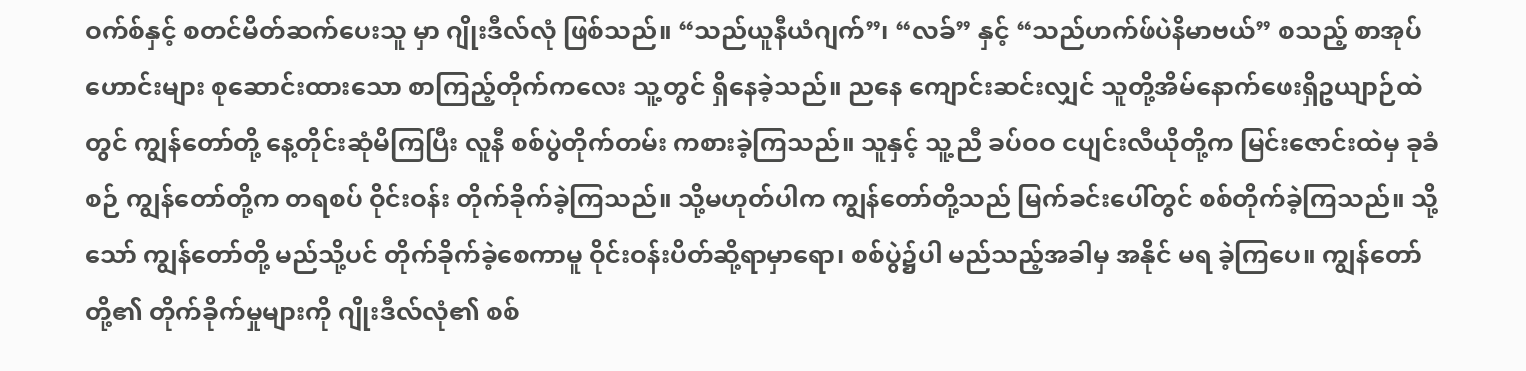ဝက်စ်နှင့် စတင်မိတ်ဆက်ပေးသူ မှာ ဂျိုးဒီလ်လုံ ဖြစ်သည်။ “သည်ယူနီယံဂျက်”၊ “လခ်” နှင့် “သည်ဟက်ဖ်ပဲနိမာဗယ်” စသည့် စာအုပ်ဟောင်းများ စုဆောင်းထားသော စာကြည့်တိုက်ကလေး သူ့တွင် ရှိနေခဲ့သည်။ ညနေ ကျောင်းဆင်းလျှင် သူတို့အိမ်နောက်ဖေးရှိဥယျာဉ်ထဲတွင် ကျွန်တော်တို့ နေ့တိုင်းဆုံမိကြပြီး လူနီ စစ်ပွဲတိုက်တမ်း ကစားခဲ့ကြသည်။ သူနှင့် သူ့ညီ ခပ်ဝဝ ငပျင်းလီယိုတို့က မြင်းဇောင်းထဲမှ ခုခံစဉ် ကျွန်တော်တို့က တရစပ် ဝိုင်းဝန်း တိုက်ခိုက်ခဲ့ကြသည်။ သို့မဟုတ်ပါက ကျွန်တော်တို့သည် မြက်ခင်းပေါ်တွင် စစ်တိုက်ခဲ့ကြသည်။ သို့သော် ကျွန်တော်တို့ မည်သို့ပင် တိုက်ခိုက်ခဲ့စေကာမူ ဝိုင်းဝန်းပိတ်ဆို့ရာမှာရော၊ စစ်ပွဲ၌ပါ မည်သည့်အခါမှ အနိုင် မရ ခဲ့ကြပေ။ ကျွန်တော်တို့၏ တိုက်ခိုက်မှုများကို ဂျိုးဒီလ်လုံ၏ စစ်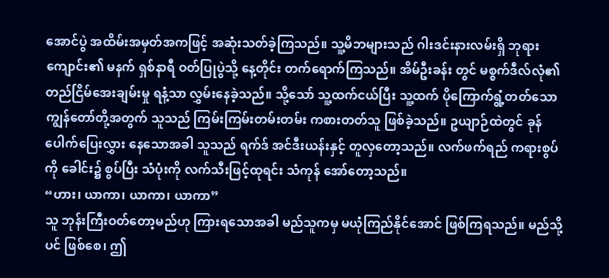အောင်ပွဲ အထိမ်းအမှတ်အကဖြင့် အဆုံးသတ်ခဲ့ကြသည်။ သူ့မိဘများသည် ဂါးဒင်းနားလမ်းရှိ ဘုရားကျောင်း၏ မနက် ရှစ်နာရီ ဝတ်ပြုပွဲသို့ နေ့တိုင်း တက်ရောက်ကြသည်။ အိမ်ဦးခန်း တွင် မစ္စက်ဒီလ်လုံ၏ တည်ငြိမ်အေးချမ်းမှု ရနံ့သာ လွှမ်းနေခဲ့သည်။ သို့သော် သူ့ထက်ငယ်ပြီး သူ့ထက် ပိုကြောက်ရွံ့တတ်သော ကျွန်တော်တို့အတွက် သူသည် ကြမ်းကြမ်းတမ်းတမ်း ကစားတတ်သူ ဖြစ်ခဲ့သည်။ ဥယျာဉ်ထဲတွင် ခုန်ပေါက်ပြေးလွှား နေသောအခါ သူသည် ရက်ဒ် အင်ဒီးယန်းနှင့် တူလှတော့သည်။ လက်ဖက်ရည် ကရားစွပ်ကို ခေါင်း၌ စွပ်ပြီး သံပုံးကို လက်သီးဖြင့်ထုရင်း သံကုန် အော်တော့သည်။
“ဟား၊ ယာကာ၊ ယာကာ၊ ယာကာ”
သူ ဘုန်းကြီးဝတ်တော့မည်ဟု ကြားရသောအခါ မည်သူကမှ မယုံကြည်နိုင်အောင် ဖြစ်ကြရသည်။ မည်သို့ပင် ဖြစ်စေ၊ ဤ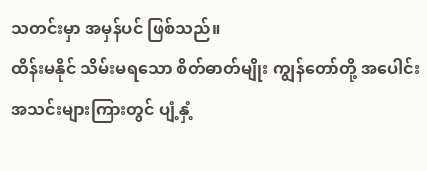သတင်းမှာ အမှန်ပင် ဖြစ်သည်။
ထိန်းမနိုင် သိမ်းမရသော စိတ်ဓာတ်မျိုး ကျွန်တော်တို့ အပေါင်းအသင်းများကြားတွင် ပျံ့နှံ့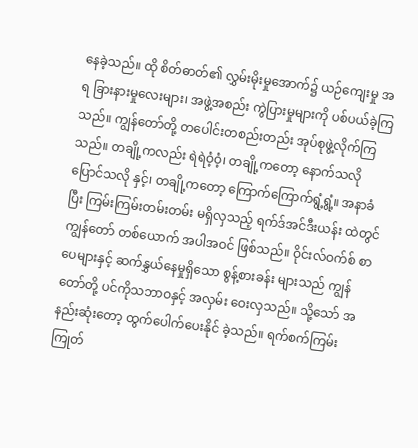နေခဲ့သည်။ ထို စိတ်ဓာတ်၏ လွှမ်းမိုးမှုအောက်၌ ယဉ်ကျေးမှု အရ ခြားနားမှုလေးများ၊ အဖွဲ့အစည်း ကွဲပြားမှုများကို ပစ်ပယ်ခဲ့ကြသည်။ ကျွန်တော်တို့ တပေါင်းတစည်းတည်း အုပ်စုဖွဲ့လိုက်ကြသည်။ တချို့ကလည်း ရဲရဲဝံ့ဝံ့၊ တချို့ကတော့ နောက်သလို ပြောင်သလို နှင့်၊ တချို့ကတော့ ကြောက်ကြောက်ရွံ့ရွံ့။ အနာခံပြီး ကြမ်းကြမ်းတမ်းတမ်း မရှိလှသည့် ရက်ဒ်အင်ဒီးယန်း ထဲတွင် ကျွန်တော် တစ်ယောက် အပါအဝင် ဖြစ်သည်။ ဝိုင်းလ်ဝက်စ် စာပေများနှင့် ဆက်နွှယ်နေမှုရှိသော စွန့်စားခန်း များသည် ကျွန်တော်တို့ ပင်ကိုသဘာဝနှင့် အလှမ်း ဝေးလှသည်။ သို့သော် အနည်းဆုံးတော့ ထွက်ပေါက်ပေးနိုင် ခဲ့သည်။ ရက်စက်ကြမ်းကြုတ်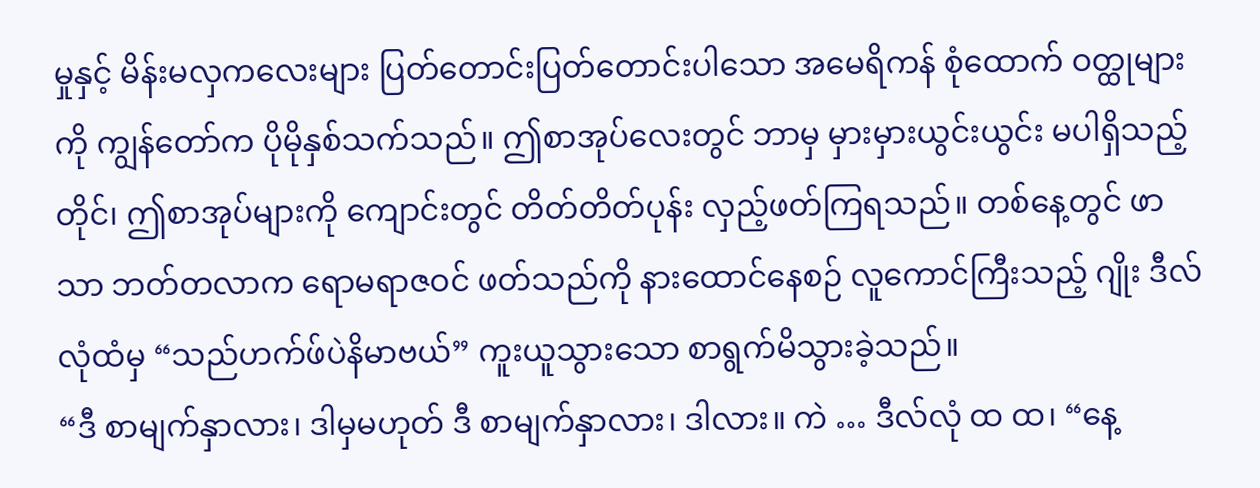မှုနှင့် မိန်းမလှကလေးများ ပြတ်တောင်းပြတ်တောင်းပါသော အမေရိကန် စုံထောက် ဝတ္ထုများကို ကျွန်တော်က ပိုမိုနှစ်သက်သည်။ ဤစာအုပ်လေးတွင် ဘာမှ မှားမှားယွင်းယွင်း မပါရှိသည့်တိုင်၊ ဤစာအုပ်များကို ကျောင်းတွင် တိတ်တိတ်ပုန်း လှည့်ဖတ်ကြရသည်။ တစ်နေ့တွင် ဖာသာ ဘတ်တလာက ရောမရာဇဝင် ဖတ်သည်ကို နားထောင်နေစဉ် လူကောင်ကြီးသည့် ဂျိုး ဒီလ်လုံထံမှ “သည်ဟက်ဖ်ပဲနိမာဗယ်” ကူးယူသွားသော စာရွက်မိသွားခဲ့သည်။
“ဒီ စာမျက်နှာလား၊ ဒါမှမဟုတ် ဒီ စာမျက်နှာလား၊ ဒါလား။ ကဲ … ဒီလ်လုံ ထ ထ၊ “နေ့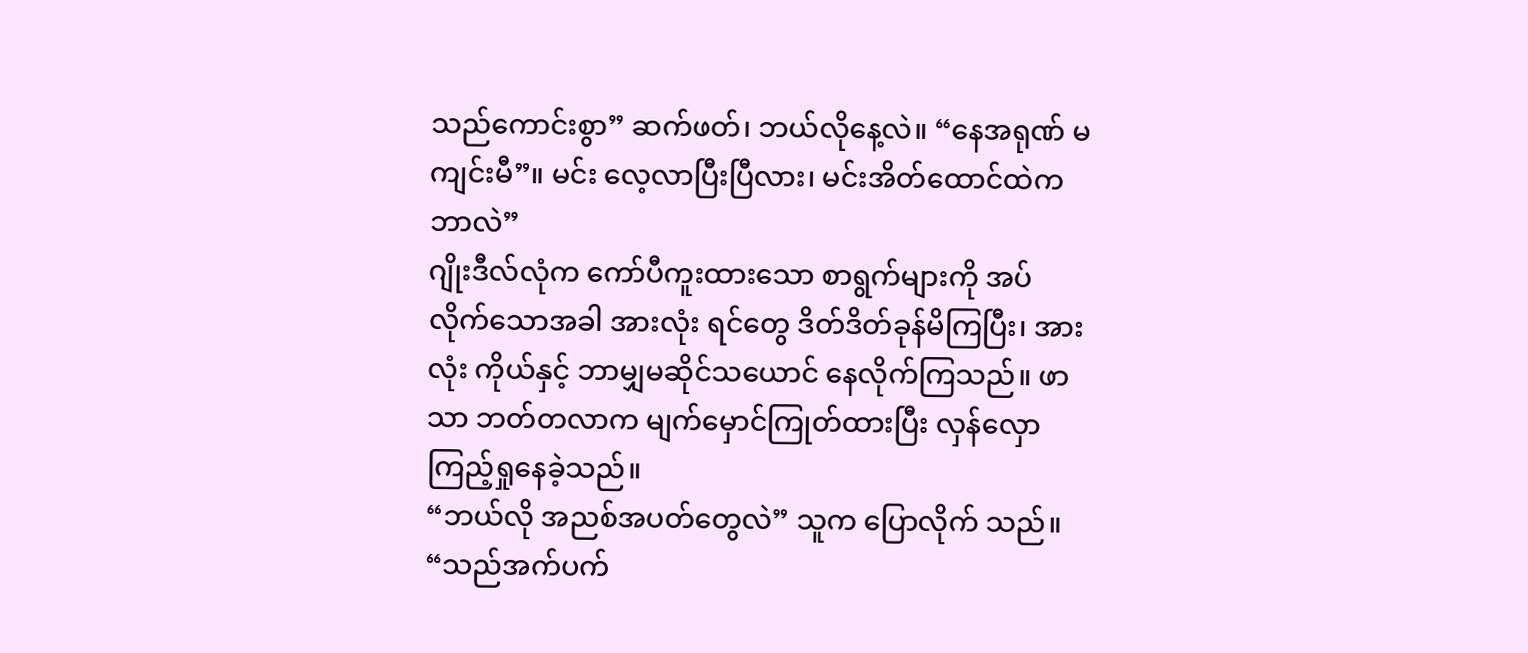သည်ကောင်းစွာ” ဆက်ဖတ်၊ ဘယ်လိုနေ့လဲ။ “နေအရုဏ် မကျင်းမီ”။ မင်း လေ့လာပြီးပြီလား၊ မင်းအိတ်ထောင်ထဲက ဘာလဲ”
ဂျိုးဒီလ်လုံက ကော်ပီကူးထားသော စာရွက်များကို အပ်လိုက်သောအခါ အားလုံး ရင်တွေ ဒိတ်ဒိတ်ခုန်မိကြပြီး၊ အားလုံး ကိုယ်နှင့် ဘာမျှမဆိုင်သယောင် နေလိုက်ကြသည်။ ဖာသာ ဘတ်တလာက မျက်မှောင်ကြုတ်ထားပြီး လှန်လှော ကြည့်ရှုနေခဲ့သည်။
“ဘယ်လို အညစ်အပတ်တွေလဲ” သူက ပြောလိုက် သည်။ “သည်အက်ပက်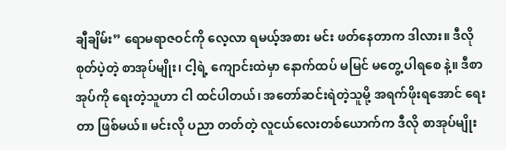ချီချိမ်း” ရောမရာဇဝင်ကို လေ့လာ ရမယ့်အစား မင်း ဖတ်နေတာက ဒါလား။ ဒီလို စုတ်ပဲ့တဲ့ စာအုပ်မျိုး၊ ငါ့ရဲ့ ကျောင်းထဲမှာ နောက်ထပ် မမြင် မတွေ့ ပါရစေ နဲ့။ ဒီစာအုပ်ကို ရေးတဲ့သူဟာ ငါ ထင်ပါတယ်၊ အတော်ဆင်းရဲတဲ့သူမို့ အရက်ဖိုးရအောင် ရေးတာ ဖြစ်မယ်။ မင်းလို ပညာ တတ်တဲ့ လူငယ်လေးတစ်ယောက်က ဒီလို စာအုပ်မျိုး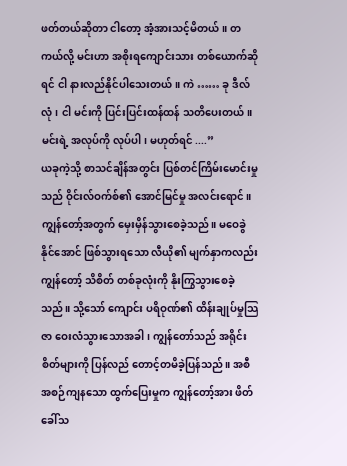ဖတ်တယ်ဆိုတာ ငါတော့ အံ့အားသင့်မိတယ်။ တကယ်လို့ မင်းဟာ အစိုးရကျောင်းသား တစ်ယောက်ဆိုရင် ငါ နားလည်နိုင်ပါသေးတယ်။ ကဲ …… ခု ဒီလ်လုံ၊ ငါ မင်းကို ပြင်းပြင်းထန်ထန် သတိပေးတယ်။ မင်းရဲ့ အလုပ်ကို လုပ်ပါ၊ မဟုတ်ရင် ....”
ယခုကဲ့သို့ စာသင်ချိန်အတွင်း ပြစ်တင်ကြိမ်းမောင်းမှုသည် ဝိုင်းလ်ဝက်စ်၏ အောင်မြင်မှု အလင်းရောင်။ ကျွန်တော့်အတွက် မှေးမှိန်သွားစေခဲ့သည်။ မဝေခွဲနိုင်အောင် ဖြစ်သွားရသော လီယို၏ မျက်နှာကလည်း ကျွန်တော့် သိစိတ် တစ်ခုလုံးကို နိုးကြွသွားစေခဲ့သည်။ သို့သော် ကျောင်း ပရိဝုဏ်၏ ထိန်းချုပ်မှုသြဇာ ဝေးလံသွားသောအခါ၊ ကျွန်တော်သည် အရိုင်းစိတ်များကို ပြန်လည် တောင့်တမိခဲ့ပြန်သည်။ အစီအစဉ်ကျနသော ထွက်ပြေးမှုက ကျွန်တော့်အား ဖိတ်ခေါ်သ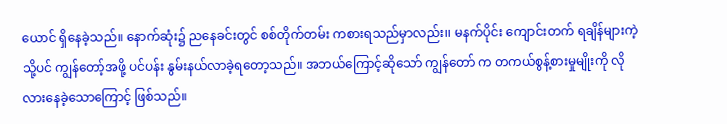ယောင် ရှိနေခဲ့သည်။ နောက်ဆုံး၌ ညနေခင်းတွင် စစ်တိုက်တမ်း ကစားရသည်မှာလည်း၊၊ မနက်ပိုင်း ကျောင်းတက် ရချိန်များကဲ့သို့ပင် ကျွန်တော့်အဖို့ ပင်ပန်း နွမ်းနယ်လာခဲ့ရတော့သည်။ အဘယ်ကြောင့်ဆိုသော် ကျွန်တော် က တကယ်စွန့်စားမှုမျိုးကို လိုလားနေခဲ့သောကြောင့် ဖြစ်သည်။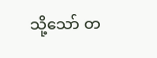သို့သော် တ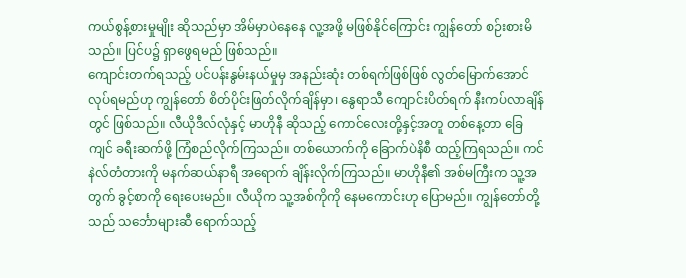ကယ်စွန့်စားမှုမျိုး ဆိုသည်မှာ အိမ်မှာပဲနေနေ လူ့အဖို့ မဖြစ်နိုင်ကြောင်း ကျွန်တော် စဉ်းစားမိသည်။ ပြင်ပ၌ ရှာဖွေရမည် ဖြစ်သည်။
ကျောင်းတက်ရသည့် ပင်ပန်းနွမ်းနယ်မှုမှ အနည်းဆုံး တစ်ရက်ဖြစ်ဖြစ် လွတ်မြောက်အောင် လုပ်ရမည်ဟု ကျွန်တော် စိတ်ပိုင်းဖြတ်လိုက်ချိန်မှာ၊ နွေရာသီ ကျောင်းပိတ်ရက် နီးကပ်လာချိန်တွင် ဖြစ်သည်။ လီယိုဒီလ်လုံနှင့် မာဟိုနီ ဆိုသည့် ကောင်လေးတို့နှင့်အတူ တစ်နေ့တာ ခြေကျင် ခရီးဆက်ဖို့ ကြံစည်လိုက်ကြသည်။ တစ်ယောက်ကို ခြောက်ပဲနိစီ ထည့်ကြရသည်။ ကင်နဲလ်တံတားကို မနက်ဆယ်နာရီ အရောက် ချိန်းလိုက်ကြသည်။ မာဟိုနီ၏ အစ်မကြီးက သူ့အတွက် ခွင့်စာကို ရေးပေးမည်။ လီယိုက သူ့အစ်ကိုကို နေမကောင်းဟု ပြောမည်။ ကျွန်တော်တို့သည် သင်္ဘောများဆီ ရောက်သည့်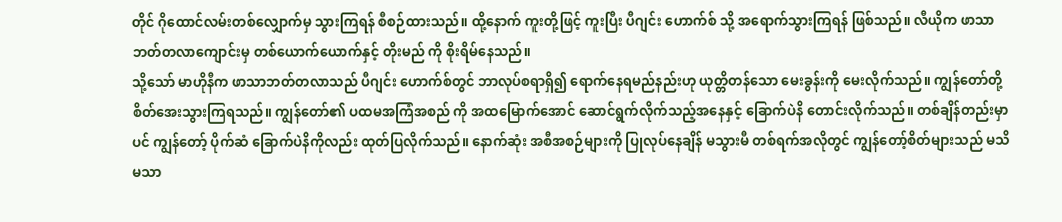တိုင် ဂိုထောင်လမ်းတစ်လျှောက်မှ သွားကြရန် စီစဉ်ထားသည်။ ထို့နောက် ကူးတို့ဖြင့် ကူးပြီး ပီဂျင်း ဟောက်စ် သို့ အရောက်သွားကြရန် ဖြစ်သည်။ လီယိုက ဖာသာ ဘတ်တလာကျောင်းမှ တစ်ယောက်ယောက်နှင့် တိုးမည် ကို စိုးရိမ်နေသည်။
သို့သော် မာဟိုနီက ဖာသာဘတ်တလာသည် ပီဂျင်း ဟောက်စ်တွင် ဘာလုပ်စရာရှိ၍ ရောက်နေရမည်နည်းဟု ယုတ္တိတန်သော မေးခွန်းကို မေးလိုက်သည်။ ကျွန်တော်တို့ စိတ်အေးသွားကြရသည်။ ကျွန်တော်၏ ပထမအကြံအစည် ကို အထမြောက်အောင် ဆောင်ရွက်လိုက်သည့်အနေနှင့် ခြောက်ပဲနိ တောင်းလိုက်သည်။ တစ်ချိန်တည်းမှာပင် ကျွန်တော့် ပိုက်ဆံ ခြောက်ပဲနိကိုလည်း ထုတ်ပြလိုက်သည်။ နောက်ဆုံး အစီအစဉ်များကို ပြုလုပ်နေချိန် မသွားမီ တစ်ရက်အလိုတွင် ကျွန်တော့်စိတ်များသည် မသိမသာ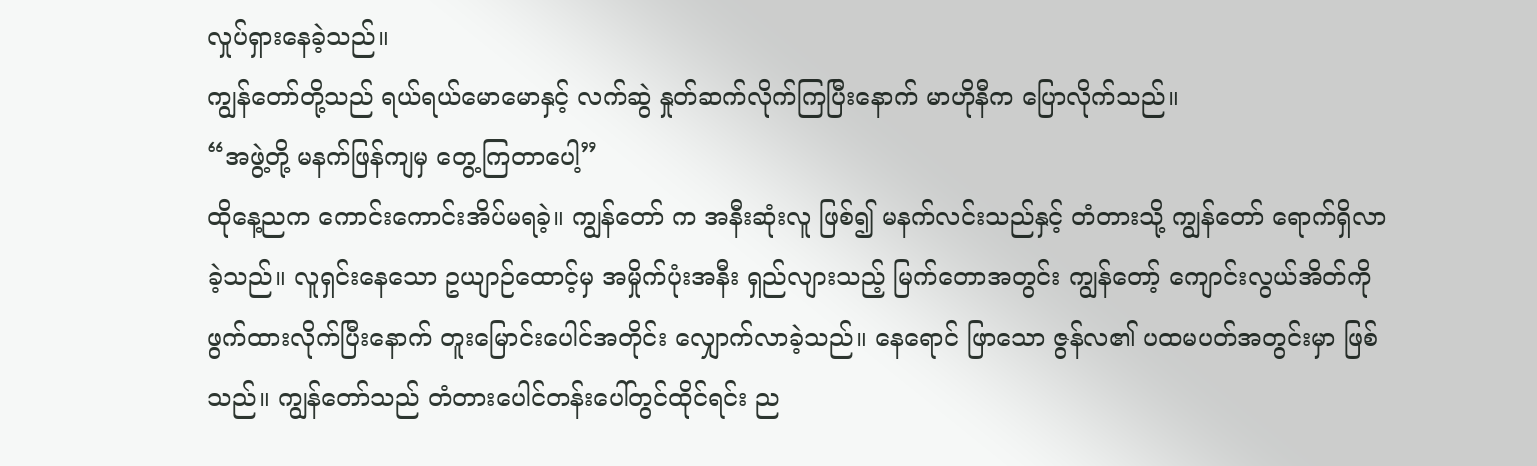လှုပ်ရှားနေခဲ့သည်။
ကျွန်တော်တို့သည် ရယ်ရယ်မောမောနှင့် လက်ဆွဲ နှုတ်ဆက်လိုက်ကြပြီးနောက် မာဟိုနီက ပြောလိုက်သည်။
“အဖွဲ့တို့ မနက်ဖြန်ကျမှ တွေ့ကြတာပေါ့”
ထိုနေ့ညက ကောင်းကောင်းအိပ်မရခဲ့။ ကျွန်တော် က အနီးဆုံးလူ ဖြစ်၍ မနက်လင်းသည်နှင့် တံတားသို့ ကျွန်တော် ရောက်ရှိလာခဲ့သည်။ လူရှင်းနေသော ဥယျာဉ်ထောင့်မှ အမှိုက်ပုံးအနီး ရှည်လျားသည့် မြက်တောအတွင်း ကျွန်တော့် ကျောင်းလွယ်အိတ်ကို ဖွက်ထားလိုက်ပြီးနောက် တူးမြောင်းပေါင်အတိုင်း လျှောက်လာခဲ့သည်။ နေရောင် ဖြာသော ဇွန်လ၏ ပထမပတ်အတွင်းမှာ ဖြစ်သည်။ ကျွန်တော်သည် တံတားပေါင်တန်းပေါ်တွင်ထိုင်ရင်း ည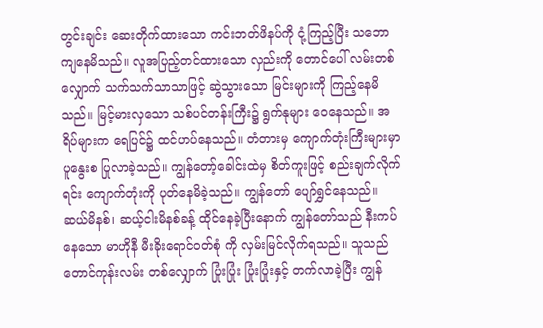တွင်းချင်း ဆေးတိုက်ထားသော ကင်းဘတ်ဖိနပ်ကို ငုံ့ကြည့်ပြီး သဘောကျနေမိသည်။ လူအပြည့်တင်ထားသော လှည်းကို တောင်ပေါ် လမ်းတစ်လျှောက် သက်သက်သာသာဖြင့် ဆွဲသွားသော မြင်းများကို ကြည့်နေမိသည်။ မြင့်မားလှသော သစ်ပင်တန်းကြီး၌ ရွက်နုများ ဝေနေသည်။ အရိပ်များက ရေပြင်၌ ထင်ဟပ်နေသည်။ တံတားမှ ကျောက်တုံးကြီးများမှာ ပူနွေးစ ပြုလာခဲ့သည်။ ကျွန်တော့်ခေါင်းထဲမှ စိတ်ကူးဖြင့် စည်းချက်လိုက်ရင်း ကျောက်တုံးကို ပုတ်နေမိခဲ့သည်။ ကျွန်တော် ပျော်ရွှင်နေသည်။
ဆယ်မိနစ်၊ ဆယ့်ငါးမိနစ်ခန့် ထိုင်နေခဲ့ပြီးနောက် ကျွန်တော်သည် နီးကပ်နေသော မာဟိုနီ မီးခိုးရောင်ဝတ်စုံ ကို လှမ်းမြင်လိုက်ရသည်။ သူသည် တောင်ကုန်းလမ်း တစ်လျှောက် ပြုံးပြုံး ပြုံးပြုံးနှင့် တက်လာခဲ့ပြီး ကျွန်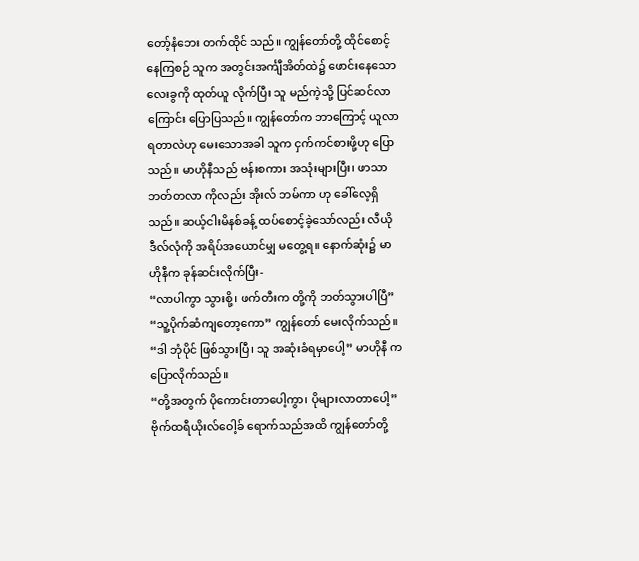တော့်နံဘေး တက်ထိုင် သည်။ ကျွန်တော်တို့ ထိုင်စောင့်နေကြစဉ် သူက အတွင်းအင်္ကျီအိတ်ထဲ၌ ဖောင်းနေသော လေးခွကို ထုတ်ယူ လိုက်ပြီး သူ မည်ကဲ့သို့ ပြင်ဆင်လာကြောင်း ပြောပြသည်။ ကျွန်တော်က ဘာကြောင့် ယူလာရတာလဲဟု မေးသောအခါ သူက ငှက်ကင်စားဖို့ဟု ပြောသည်။ မာဟိုနီသည် ဗန်းစကား အသုံးများပြီး၊ ဖာသာဘတ်တလာ ကိုလည်း အိုးလ် ဘမ်ကာ ဟု ခေါ်လေ့ရှိသည်။ ဆယ့်ငါးမိနစ်ခန့် ထပ်စောင့်ခဲ့သော်လည်း လီယိုဒီလ်လုံကို အရိပ်အယောင်မျှ မတွေ့ရ။ နောက်ဆုံး၌ မာဟိုနီက ခုန်ဆင်းလိုက်ပြီး-
“လာပါကွာ သွားစို့၊ ဖက်တီးက တို့ကို ဘတ်သွားပါပြီ”
“သူ့ပိုက်ဆံကျတော့ကော” ကျွန်တော် မေးလိုက်သည်။
“ဒါ ဘုံပိုင် ဖြစ်သွားပြီ၊ သူ အဆုံးခံရမှာပေါ့” မာဟိုနီ က ပြောလိုက်သည်။
“တို့အတွက် ပိုကောင်းတာပေါ့ကွာ၊ ပိုများလာတာပေါ့”
ဗိုက်ထရီယိုးလ်ဝေါ့ခ် ရောက်သည်အထိ ကျွန်တော်တို့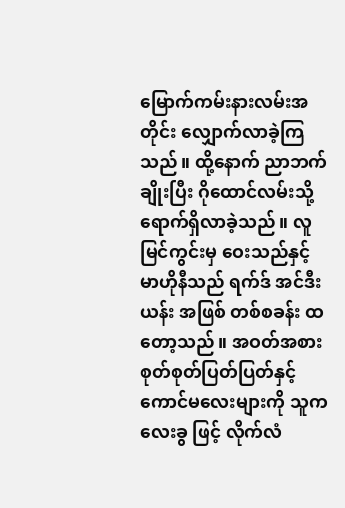မြောက်ကမ်းနားလမ်းအတိုင်း လျှောက်လာခဲ့ကြသည်။ ထို့နောက် ညာဘက်ချိုးပြီး ဂိုထောင်လမ်းသို့ ရောက်ရှိလာခဲ့သည်။ လူမြင်ကွင်းမှ ဝေးသည်နှင့် မာဟိုနီသည် ရက်ဒ် အင်ဒီးယန်း အဖြစ် တစ်စခန်း ထ တော့သည်။ အဝတ်အစား စုတ်စုတ်ပြတ်ပြတ်နှင့် ကောင်မလေးများကို သူက လေးခွ ဖြင့် လိုက်လံ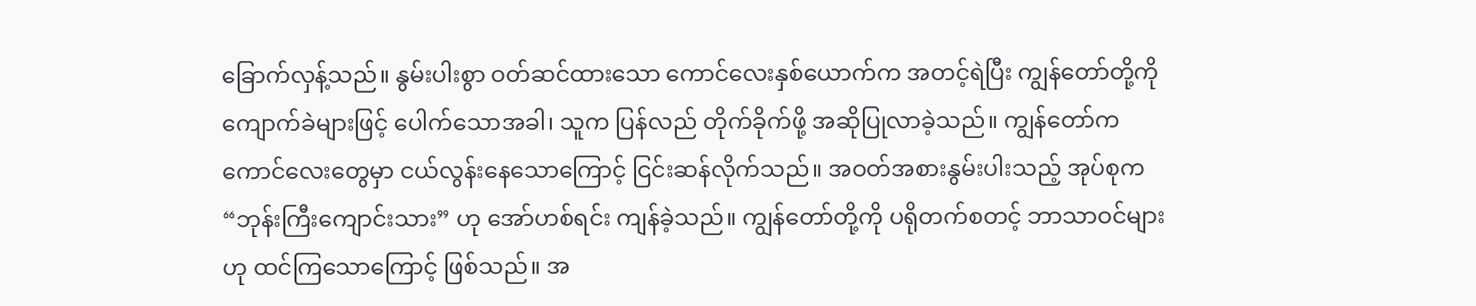ခြောက်လှန့်သည်။ နွမ်းပါးစွာ ဝတ်ဆင်ထားသော ကောင်လေးနှစ်ယောက်က အတင့်ရဲပြီး ကျွန်တော်တို့ကို ကျောက်ခဲများဖြင့် ပေါက်သောအခါ၊ သူက ပြန်လည် တိုက်ခိုက်ဖို့ အဆိုပြုလာခဲ့သည်။ ကျွန်တော်က ကောင်လေးတွေမှာ ငယ်လွန်းနေသောကြောင့် ငြင်းဆန်လိုက်သည်။ အဝတ်အစားနွမ်းပါးသည့် အုပ်စုက “ဘုန်းကြီးကျောင်းသား” ဟု အော်ဟစ်ရင်း ကျန်ခဲ့သည်။ ကျွန်တော်တို့ကို ပရိုတက်စတင့် ဘာသာဝင်များဟု ထင်ကြသောကြောင့် ဖြစ်သည်။ အ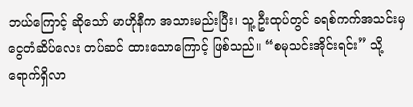ဘယ်ကြောင့် ဆိုသော် မာဟိုနီက အသားမည်းပြီး၊ သူ့ ဦးထုပ်တွင် ခရစ်ကက်အသင်းမှ ငွေတံဆိပ်လေး တပ်ဆင် ထားသောကြောင့် ဖြစ်သည်။ “စမုသင်းအိုင်းရင်း” သို့ ရောက်ရှိလာ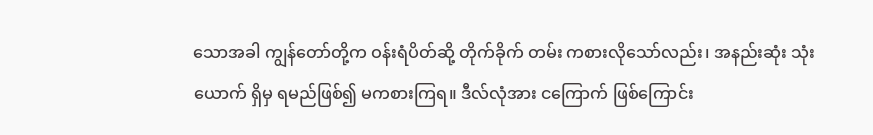သောအခါ ကျွန်တော်တို့က ဝန်းရံပိတ်ဆို့ တိုက်ခိုက် တမ်း ကစားလိုသော်လည်း၊ အနည်းဆုံး သုံးယောက် ရှိမှ ရမည်ဖြစ်၍ မကစားကြရ။ ဒီလ်လုံအား ငကြောက် ဖြစ်ကြောင်း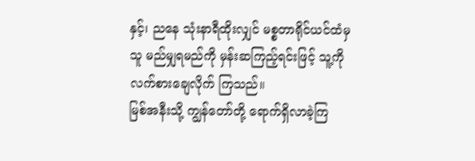နှင့်၊ ညနေ သုံးနာရီထိုးလျှင် မစ္စတာရိုင်ယင်ထံမှ သူ မည်မျှရမည်ကို မှန်းဆကြည့်ရင်းဖြင့် သူ့ကို လက်စားချေလိုက် ကြသည်။
မြစ်အနီးသို့ ကျွန်တော်တို့ ရောက်ရှိလာခဲ့ကြ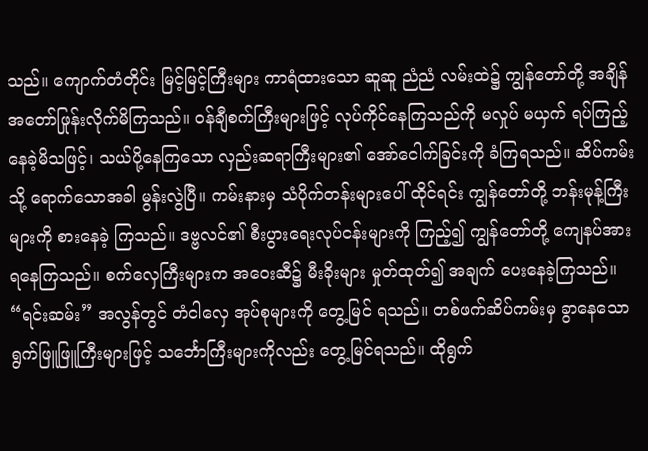သည်။ ကျောက်တံတိုင်း မြင့်မြင့်ကြီးများ ကာရံထားသော ဆူဆူ ညံညံ လမ်းထဲ၌ ကျွန်တော်တို့ အချိန် အတော်ဖြုန်းလိုက်မိကြသည်။ ဝန်ချီစက်ကြီးများဖြင့် လုပ်ကိုင်နေကြသည်ကို မလှုပ် မယှက် ရပ်ကြည့်နေခဲ့မိသဖြင့်၊ သယ်ပို့နေကြသော လှည်းဆရာကြီးများ၏ အော်ငေါက်ခြင်းကို ခံကြရသည်။ ဆိပ်ကမ်းသို့ ရောက်သောအခါ မွန်းလွဲပြီ။ ကမ်းနားမှ သံပိုက်တန်းများပေါ် ထိုင်ရင်း ကျွန်တော်တို့ ဘန်းမုန့်ကြီးများကို စားနေခဲ့ ကြသည်။ ဒဗ္ဗလင်၏ စီးပွားရေးလုပ်ငန်းများကို ကြည့်၍ ကျွန်တော်တို့ ကျေနပ်အားရနေကြသည်။ စက်လှေကြီးများက အဝေးဆီ၌ မီးခိုးများ မှုတ်ထုတ်၍ အချက် ပေးနေခဲ့ကြသည်။ “ရင်းဆမ်း” အလွန်တွင် တံငါလှေ အုပ်စုများကို တွေ့မြင် ရသည်။ တစ်ဖက်ဆိပ်ကမ်းမှ ခွာနေသော ရွက်ဖြူဖြူကြီးများဖြင့် သင်္ဘောကြီးများကိုလည်း တွေ့မြင်ရသည်။ ထိုရွက်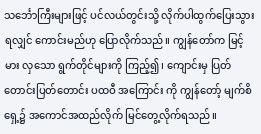သင်္ဘောကြီးများဖြင့် ပင်လယ်တွင်းသို့ လိုက်ပါထွက်ပြေးသွားရလျှင် ကောင်းမည်ဟု ပြောလိုက်သည်။ ကျွန်တော်က မြင့်မား လှသော ရွက်တိုင်များကို ကြည့်၍၊ ကျောင်းမှ ပြတ်တောင်းပြတ်တောင်း ပထဝီ အကြောင်း ကို ကျွန်တော့် မျက်စိရှေ့၌ အကောင်အထည်လိုက် မြင်တွေ့လိုက်ရသည်။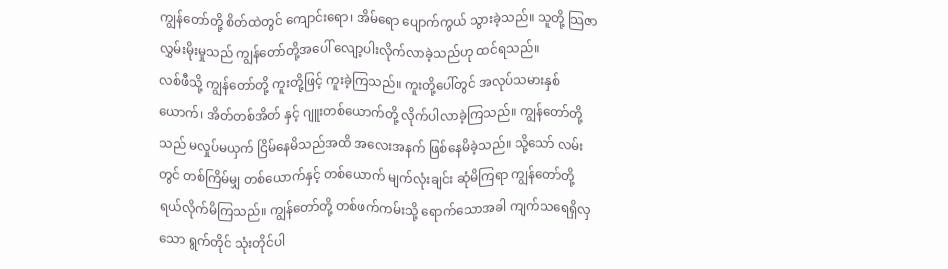ကျွန်တော်တို့ စိတ်ထဲတွင် ကျောင်းရော၊ အိမ်ရော ပျောက်ကွယ် သွားခဲ့သည်။ သူတို့ သြဇာလွှမ်းမိုးမှုသည် ကျွန်တော်တို့အပေါ် လျော့ပါးလိုက်လာခဲ့သည်ဟု ထင်ရသည်။
လစ်ဖီသို့ ကျွန်တော်တို့ ကူးတို့ဖြင့် ကူးခဲ့ကြသည်။ ကူးတို့ပေါ်တွင် အလုပ်သမားနှစ်ယောက်၊ အိတ်တစ်အိတ် နှင့် ဂျူးတစ်ယောက်တို့ လိုက်ပါလာခဲ့ကြသည်။ ကျွန်တော်တို့သည် မလှုပ်မယှက် ငြိမ်နေမိသည်အထိ အလေးအနက် ဖြစ်နေမိခဲ့သည်။ သို့သော် လမ်းတွင် တစ်ကြိမ်မျှ တစ်ယောက်နှင့် တစ်ယောက် မျက်လုံးချင်း ဆုံမိကြရာ ကျွန်တော်တို့ ရယ်လိုက်မိကြသည်။ ကျွန်တော်တို့ တစ်ဖက်ကမ်းသို့ ရောက်သောအခါ ကျက်သရေရှိလှသော ရွက်တိုင် သုံးတိုင်ပါ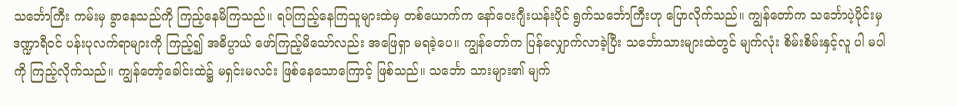သင်္ဘောကြီး ကမ်းမှ ခွာနေသည်ကို ကြည့်နေမိကြသည်။ ရပ်ကြည့်နေကြသူများထဲမှ တစ်ယောက်က နော်ဝေးဂျီးယန်းပိုင် ရွက်သင်္ဘောကြီးဟု ပြောလိုက်သည်။ ကျွန်တော်က သင်္ဘောပဲ့ပိုင်းမှ ဒဏ္ဍာရီဝင် ပန်းပုလက်ရာများကို ကြည့်၍ အဓိပ္ပာယ် ဖော်ကြည့်မိသော်လည်း အဖြေရှာ မရခဲ့ပေ။ ကျွန်တော်က ပြန်လျှောက်လာခဲ့ပြီး သင်္ဘောသားများထဲတွင် မျက်လုံး စိမ်းစိမ်းနှင့်လူ ပါ မပါကို ကြည့်လိုက်သည်။ ကျွန်တော့်ခေါင်းထဲ၌ မရှင်းမလင်း ဖြစ်နေသောကြောင့် ဖြစ်သည်။ သင်္ဘော သားများ၏ မျက်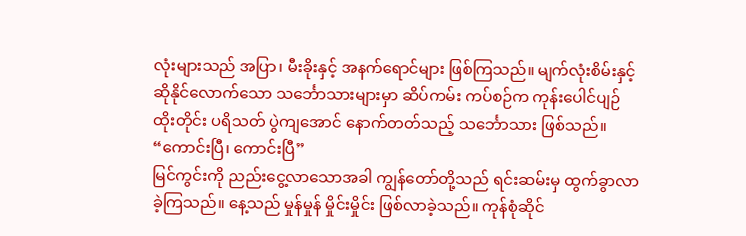လုံးများသည် အပြာ၊ မီးခိုးနှင့် အနက်ရောင်များ ဖြစ်ကြသည်။ မျက်လုံးစိမ်းနှင့် ဆိုနိုင်လောက်သော သင်္ဘောသားများမှာ ဆိပ်ကမ်း ကပ်စဉ်က ကုန်းပေါင်ပျဉ်ထိုးတိုင်း ပရိသတ် ပွဲကျအောင် နောက်တတ်သည့် သင်္ဘောသား ဖြစ်သည်။
“ကောင်းပြီ၊ ကောင်းပြီ”
မြင်ကွင်းကို ညည်းငွေ့လာသောအခါ ကျွန်တော်တို့သည် ရင်းဆမ်းမှ ထွက်ခွာလာခဲ့ကြသည်။ နေ့သည် မှုန်မှုန် မှိုင်းမှိုင်း ဖြစ်လာခဲ့သည်။ ကုန်စုံဆိုင်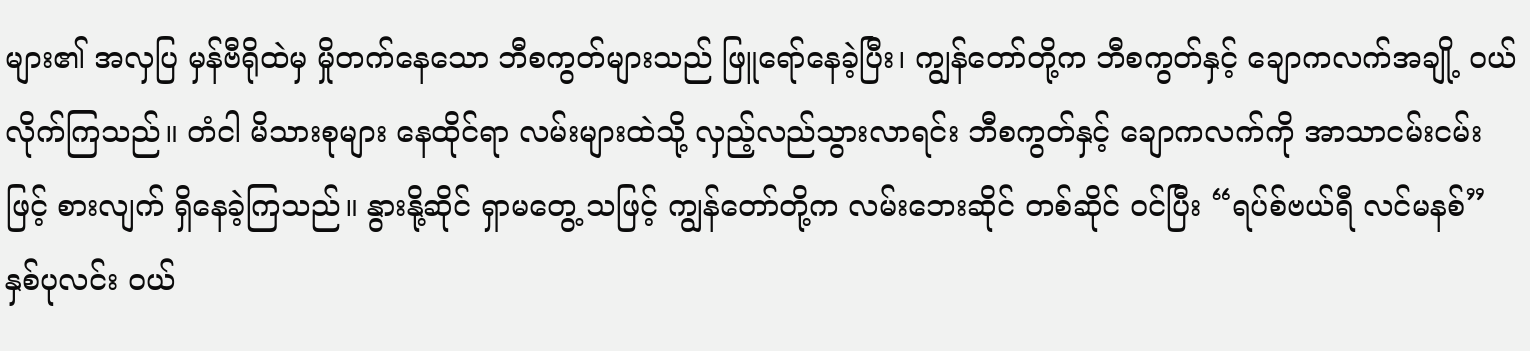များ၏ အလှပြ မှန်ဗီရိုထဲမှ မှိုတက်နေသော ဘီစကွတ်များသည် ဖြူရော်နေခဲ့ပြီး၊ ကျွန်တော်တို့က ဘီစကွတ်နှင့် ချောကလက်အချို့ ဝယ်လိုက်ကြသည်။ တံငါ မိသားစုများ နေထိုင်ရာ လမ်းများထဲသို့ လှည့်လည်သွားလာရင်း ဘီစကွတ်နှင့် ချောကလက်ကို အာသာငမ်းငမ်းဖြင့် စားလျက် ရှိနေခဲ့ကြသည်။ နွားနို့ဆိုင် ရှာမတွေ့ သဖြင့် ကျွန်တော်တို့က လမ်းဘေးဆိုင် တစ်ဆိုင် ဝင်ပြီး “ရပ်စ်ဗယ်ရီ လင်မနစ်” နှစ်ပုလင်း ဝယ်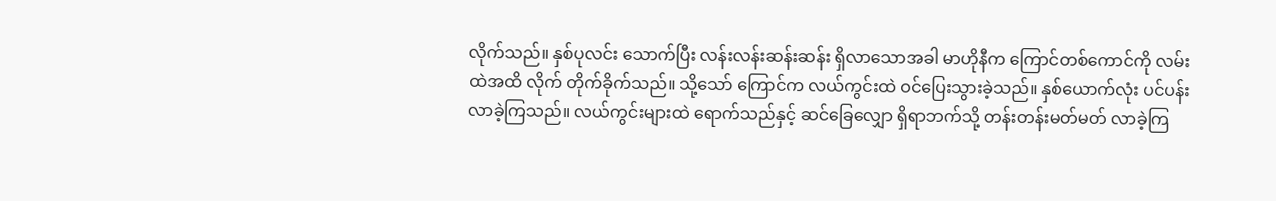လိုက်သည်။ နှစ်ပုလင်း သောက်ပြီး လန်းလန်းဆန်းဆန်း ရှိလာသောအခါ မာဟိုနီက ကြောင်တစ်ကောင်ကို လမ်းထဲအထိ လိုက် တိုက်ခိုက်သည်။ သို့သော် ကြောင်က လယ်ကွင်းထဲ ဝင်ပြေးသွားခဲ့သည်။ နှစ်ယောက်လုံး ပင်ပန်းလာခဲ့ကြသည်။ လယ်ကွင်းများထဲ ရောက်သည်နှင့် ဆင်ခြေလျှော ရှိရာဘက်သို့ တန်းတန်းမတ်မတ် လာခဲ့ကြ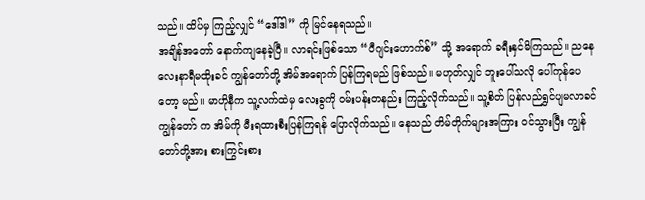သည်။ ထိပ်မှ ကြည့်လျှင် “ဒေါ်ဒါ” ကို မြင်နေရသည်။
အချိန်အတော် နောက်ကျနေခဲ့ပြီ။ လာရင်းဖြစ်သော “ပီဂျင်းဟောက်စ်” သို့ အရောက် ခရီးနှင်မိကြသည်။ ညနေ လေးနာရီမထိုးခင် ကျွန်တော်တို့ အိမ်အရောက် ပြန်ကြရမည် ဖြစ်သည်။ မဟုတ်လျှင် ဘူးပေါ်သလို ပေါ်ကုန်ပေတော့ မည်။ မာဟိုနီက သူ့လက်ထဲမှ လေးခွကို ဝမ်းပန်းတနည်း ကြည့်လိုက်သည်။ သူ့စိတ် ပြန်လည်ရွှင်ပျမလာခင် ကျွန်တော် က အိမ်ကို မီးရထားစီးပြန်ကြရန် ပြောလိုက်သည်။ နေသည် တိမ်တိုက်များအကြား ဝင်သွားပြီး ကျွန်တော်တို့အား စားကြွင်းစား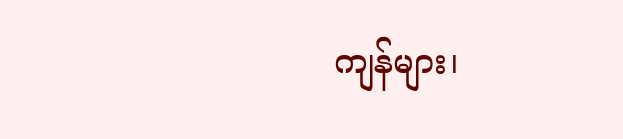ကျန်များ၊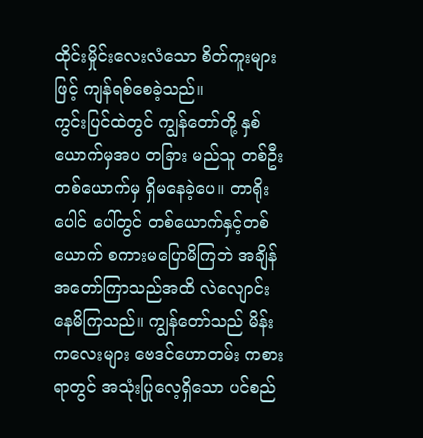ထိုင်းမှိုင်းလေးလံသော စိတ်ကူးများဖြင့် ကျန်ရစ်စေခဲ့သည်။
ကွင်းပြင်ထဲတွင် ကျွန်တော်တို့ နှစ်ယောက်မှအပ တခြား မည်သူ တစ်ဦးတစ်ယောက်မှ ရှိမနေခဲ့ပေ။ တာရိုးပေါင် ပေါ်တွင် တစ်ယောက်နှင့်တစ်ယောက် စကားမပြောမိကြဘဲ အချိန်အတော်ကြာသည်အထိ လဲလျောင်းနေမိကြသည်။ ကျွန်တော်သည် မိန်းကလေးများ ဗေဒင်ဟောတမ်း ကစားရာတွင် အသုံးပြုလေ့ရှိသော ပင်စည်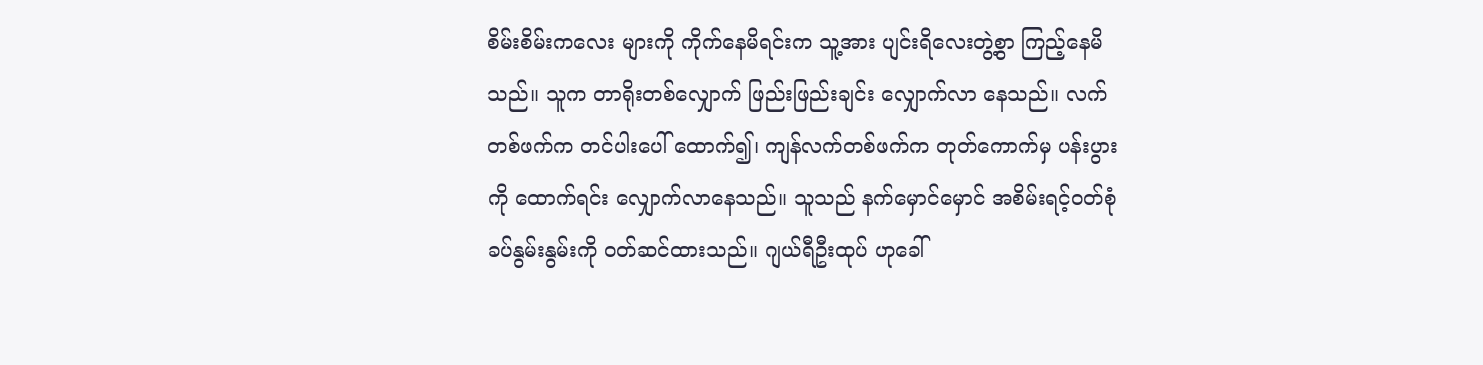စိမ်းစိမ်းကလေး များကို ကိုက်နေမိရင်းက သူ့အား ပျင်းရိလေးတွဲ့စွာ ကြည့်နေမိသည်။ သူက တာရိုးတစ်လျှောက် ဖြည်းဖြည်းချင်း လျှောက်လာ နေသည်။ လက်တစ်ဖက်က တင်ပါးပေါ် ထောက်၍၊ ကျန်လက်တစ်ဖက်က တုတ်ကောက်မှ ပန်းပွားကို ထောက်ရင်း လျှောက်လာနေသည်။ သူသည် နက်မှောင်မှောင် အစိမ်းရင့်ဝတ်စုံ ခပ်နွမ်းနွမ်းကို ဝတ်ဆင်ထားသည်။ ဂျယ်ရီဦးထုပ် ဟုခေါ်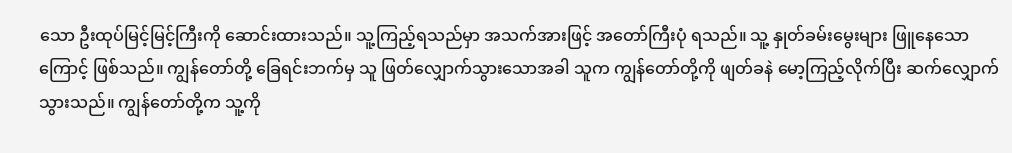သော ဦးထုပ်မြင့်မြင့်ကြီးကို ဆောင်းထားသည်။ သူ့ကြည့်ရသည်မှာ အသက်အားဖြင့် အတော်ကြီးပုံ ရသည်။ သူ့ နှုတ်ခမ်းမွေးများ ဖြူနေသောကြောင့် ဖြစ်သည်။ ကျွန်တော်တို့ ခြေရင်းဘက်မှ သူ ဖြတ်လျှောက်သွားသောအခါ သူက ကျွန်တော်တို့ကို ဖျတ်ခနဲ မော့ကြည့်လိုက်ပြီး ဆက်လျှောက်သွားသည်။ ကျွန်တော်တို့က သူ့ကို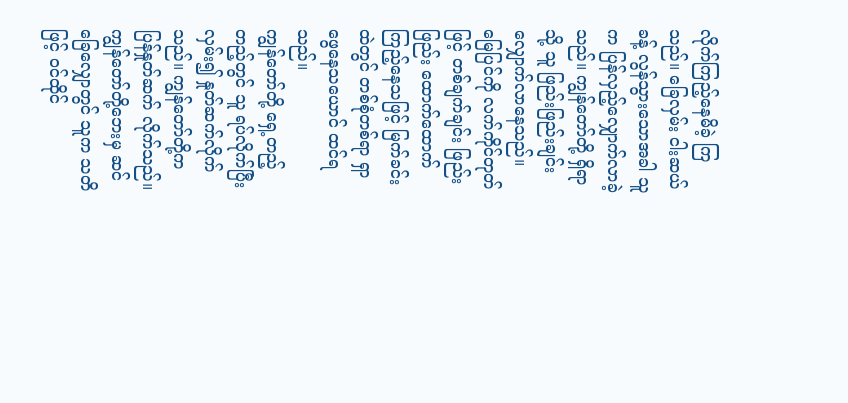လိုက်ကြည့်နေမိခဲ့ ကြသည်။ ခြေလှမ်း ငါးဆယ်ခန့် လွန်သွားသောအခါ သူက ပြန်လှည့်လျှောက်လာခဲ့သည်။ ကျွန်တော်တို့ ရှိရာသို့ သူ ဖြည်းဖြည်းချင်း လျှောက်လာနေသည်။ မြေပြင်ကို လက်ကိုင်တုတ်ဖြင့် တစ်ချက်ချင်း ဖြည်းဖြည်း ထောက်ထောက် ကြည့်နေသဖြင့် မြက်ခင်းထဲတွင် တစ်စုံတစ်ရာ ရှာဖွေနေသယောင် ထင်ရသည်။
ကျွန်တော်တို့ ရှေ့တည့်တည့်တွင် သူ ရပ်လိုက်ပြီး လှမ်း၍ နှုတ်ဆက်လိုက်သည်။ ကျွန်တော်တို့က ပြန်နှုတ်ဆက် လိုက်သည်။ ကျွန်တော်တို့ဘေးမှ ဆင်ခြေလျှောတွင် သူက သတိဖြင့် ဝင်ထိုင်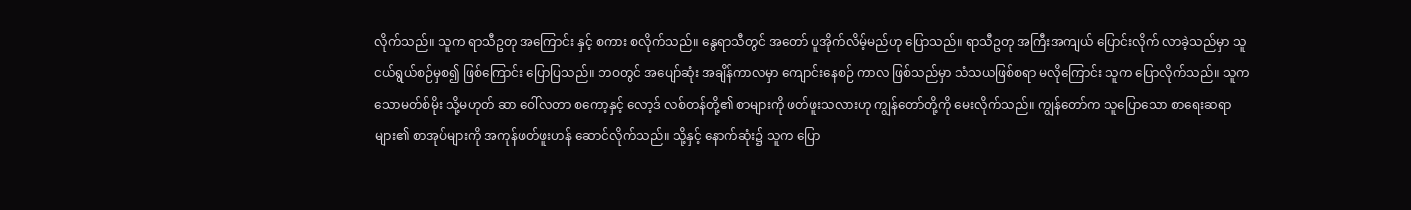လိုက်သည်။ သူက ရာသီဥတု အကြောင်း နှင့် စကား စလိုက်သည်။ နွေရာသီတွင် အတော် ပူအိုက်လိမ့်မည်ဟု ပြောသည်။ ရာသီဥတု အကြီးအကျယ် ပြောင်းလိုက် လာခဲ့သည်မှာ သူ ငယ်ရွယ်စဉ်မှစ၍ ဖြစ်ကြောင်း ပြောပြသည်။ ဘဝတွင် အပျော်ဆုံး အချိန်ကာလမှာ ကျောင်းနေစဉ် ကာလ ဖြစ်သည်မှာ သံသယဖြစ်စရာ မလိုကြောင်း သူက ပြောလိုက်သည်။ သူက သောမတ်စ်မိုး သို့မဟုတ် ဆာ ဝေါ်လတာ စကော့နှင့် လော့ဒ် လစ်တန်တို့၏ စာများကို ဖတ်ဖူးသလားဟု ကျွန်တော်တို့ကို မေးလိုက်သည်။ ကျွန်တော်က သူပြောသော စာရေးဆရာများ၏ စာအုပ်များကို အကုန်ဖတ်ဖူးဟန် ဆောင်လိုက်သည်။ သို့နှင့် နောက်ဆုံး၌ သူက ပြော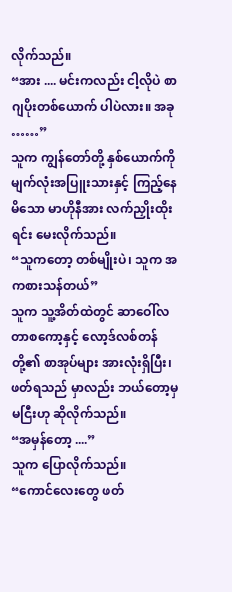လိုက်သည်။
“အား .... မင်းကလည်း ငါ့လိုပဲ စာဂျပိုးတစ်ယောက် ပါပဲလား။ အခု ……”
သူက ကျွန်တော်တို့ နှစ်ယောက်ကို မျက်လုံးအပြူးသားနှင့် ကြည့်နေမိသော မာဟိုနီအား လက်ညှိုးထိုးရင်း မေးလိုက်သည်။
“သူကတော့ တစ်မျိုးပဲ၊ သူက အကစားသန်တယ်”
သူက သူ့အိတ်ထဲတွင် ဆာဝေါ်လတာစကော့နှင့် လော့ဒ်လစ်တန်တို့၏ စာအုပ်များ အားလုံးရှိပြီး၊ ဖတ်ရသည် မှာလည်း ဘယ်တော့မှ မငြီးဟု ဆိုလိုက်သည်။
“အမှန်တော့ ....”
သူက ပြောလိုက်သည်။
“ကောင်လေးတွေ ဖတ်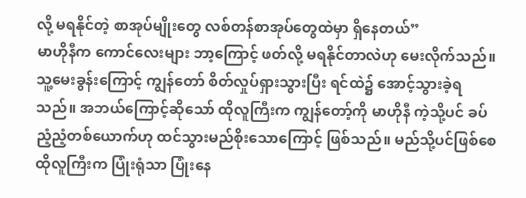လို့ မရနိုင်တဲ့ စာအုပ်မျိုးတွေ လစ်တန်စာအုပ်တွေထဲမှာ ရှိနေတယ်”
မာဟိုနီက ကောင်လေးများ ဘာ့ကြောင့် ဖတ်လို့ မရနိုင်တာလဲဟု မေးလိုက်သည်။ သူ့မေးခွန်းကြောင့် ကျွန်တော် စိတ်လှုပ်ရှားသွားပြီး ရင်ထဲ၌ အောင့်သွားခဲ့ရသည်။ အဘယ်ကြောင့်ဆိုသော် ထိုလူကြီးက ကျွန်တော့်ကို မာဟိုနီ ကဲ့သို့ပင် ခပ်ညံ့ညံ့တစ်ယောက်ဟု ထင်သွားမည်စိုးသောကြောင့် ဖြစ်သည်။ မည်သို့ပင်ဖြစ်စေ ထိုလူကြီးက ပြုံးရုံသာ ပြုံးနေ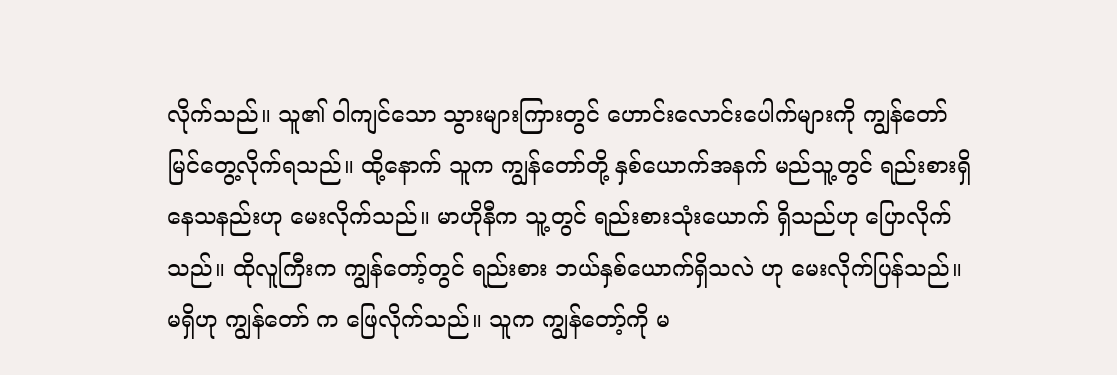လိုက်သည်။ သူ၏ ဝါကျင်သော သွားများကြားတွင် ဟောင်းလောင်းပေါက်များကို ကျွန်တော် မြင်တွေ့လိုက်ရသည်။ ထို့နောက် သူက ကျွန်တော်တို့ နှစ်ယောက်အနက် မည်သူ့တွင် ရည်းစားရှိနေသနည်းဟု မေးလိုက်သည်။ မာဟိုနီက သူ့တွင် ရည်းစားသုံးယောက် ရှိသည်ဟု ပြောလိုက်သည်။ ထိုလူကြီးက ကျွန်တော့်တွင် ရည်းစား ဘယ်နှစ်ယောက်ရှိသလဲ ဟု မေးလိုက်ပြန်သည်။ မရှိဟု ကျွန်တော် က ဖြေလိုက်သည်။ သူက ကျွန်တော့်ကို မ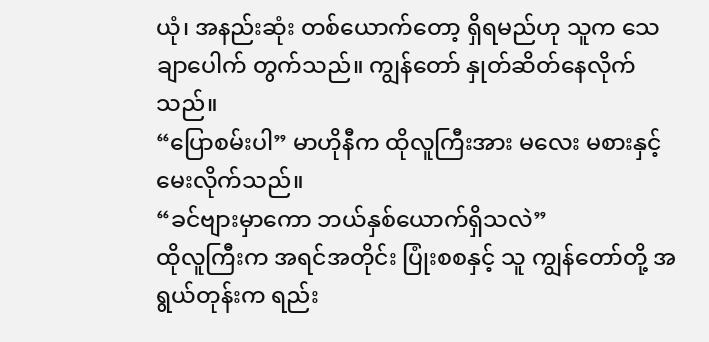ယုံ၊ အနည်းဆုံး တစ်ယောက်တော့ ရှိရမည်ဟု သူက သေချာပေါက် တွက်သည်။ ကျွန်တော် နှုတ်ဆိတ်နေလိုက်သည်။
“ပြောစမ်းပါ” မာဟိုနီက ထိုလူကြီးအား မလေး မစားနှင့် မေးလိုက်သည်။
“ခင်ဗျားမှာကော ဘယ်နှစ်ယောက်ရှိသလဲ”
ထိုလူကြီးက အရင်အတိုင်း ပြုံးစစနှင့် သူ ကျွန်တော်တို့ အရွယ်တုန်းက ရည်း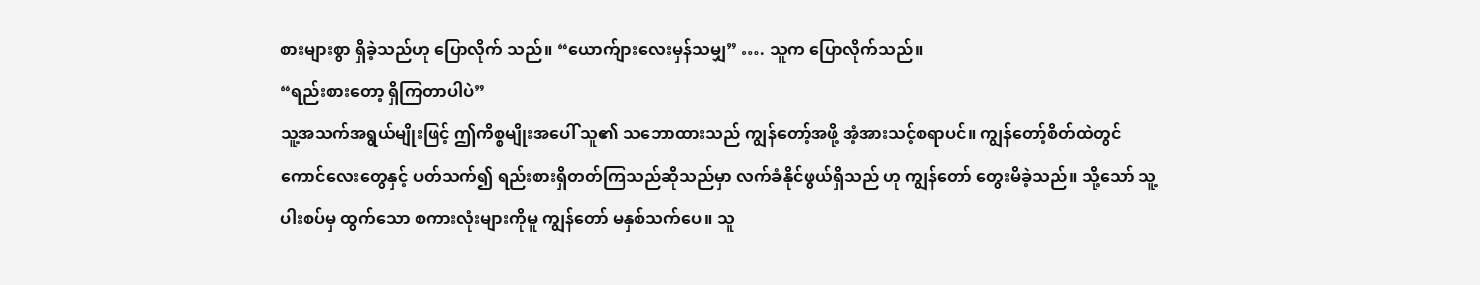စားများစွာ ရှိခဲ့သည်ဟု ပြောလိုက် သည်။ “ယောက်ျားလေးမှန်သမျှ” …. သူက ပြောလိုက်သည်။
“ရည်းစားတော့ ရှိကြတာပါပဲ”
သူ့အသက်အရွယ်မျိုးဖြင့် ဤကိစ္စမျိုးအပေါ် သူ၏ သဘောထားသည် ကျွန်တော့်အဖို့ အံ့အားသင့်စရာပင်။ ကျွန်တော့်စိတ်ထဲတွင် ကောင်လေးတွေနှင့် ပတ်သက်၍ ရည်းစားရှိတတ်ကြသည်ဆိုသည်မှာ လက်ခံနိုင်ဖွယ်ရှိသည် ဟု ကျွန်တော် တွေးမိခဲ့သည်။ သို့သော် သူ့ပါးစပ်မှ ထွက်သော စကားလုံးများကိုမူ ကျွန်တော် မနှစ်သက်ပေ။ သူ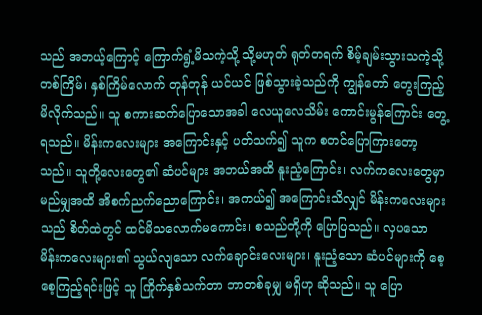သည် အဘယ့်ကြောင့် ကြောက်ရွံ့မိသကဲ့သို့ သို့မဟုတ် ရုတ်တရက် စိမ့်ချမ်းသွားသကဲ့သို့ တစ်ကြိမ်၊ နှစ်ကြိမ်လောက် တုန်တုန် ယင်ယင် ဖြစ်သွားခဲ့သည်ကို ကျွန်တော် တွေးကြည့်မိလိုက်သည်။ သူ စကားဆက်ပြောသောအခါ လေယူလေသိမ်း ကောင်းမွန်ကြောင်း တွေ့ရသည်။ မိန်းကလေးများ အကြောင်းနှင့် ပတ်သက်၍ သူက စတင်ပြောကြားတော့သည်။ သူတို့လေးတွေ၏ ဆံပင်များ အဘယ်အထိ နူးညံ့ကြောင်း၊ လက်ကလေးတွေမှာ မည်မျှအထိ အိစက်ညက်ညောကြောင်း၊ အကယ်၍ အကြောင်းသိလျှင် မိန်းကလေးများသည် စိတ်ထဲတွင် ထင်မိသလောက်မကောင်း၊ စသည်တို့ကို ပြောပြသည်။ လှပသော မိန်းကလေးများ၏ သွယ်လျသော လက်ချောင်းလေးများ၊ နူးညံ့သော ဆံပင်များကို စေ့စေ့ကြည့်ရင်းဖြင့် သူ ကြိုက်နှစ်သက်တာ ဘာတစ်ခုမျှ မရှိဟု ဆိုသည်။ သူ ပြော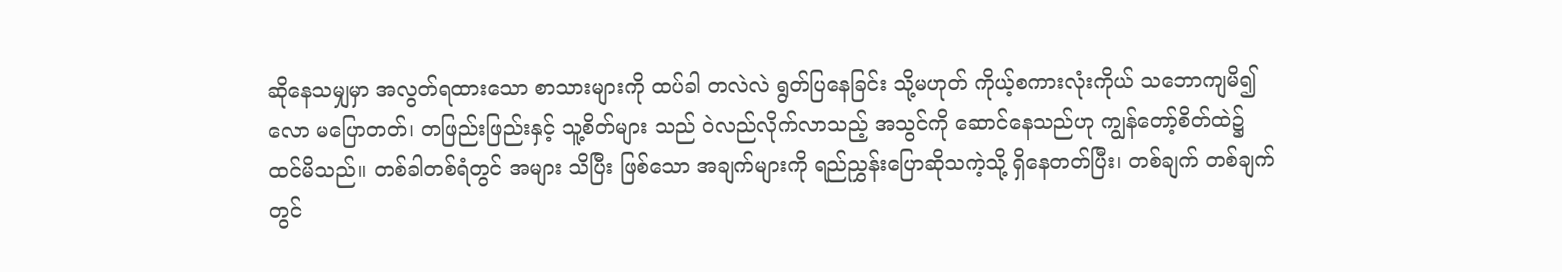ဆိုနေသမျှမှာ အလွတ်ရထားသော စာသားများကို ထပ်ခါ တလဲလဲ ရွတ်ပြနေခြင်း သို့မဟုတ် ကိုယ့်စကားလုံးကိုယ် သဘောကျမိ၍လော မပြောတတ်၊ တဖြည်းဖြည်းနှင့် သူ့စိတ်များ သည် ဝဲလည်လိုက်လာသည့် အသွင်ကို ဆောင်နေသည်ဟု ကျွန်တော့်စိတ်ထဲ၌ ထင်မိသည်။ တစ်ခါတစ်ရံတွင် အများ သိပြီး ဖြစ်သော အချက်များကို ရည်ညွှန်းပြောဆိုသကဲ့သို့ ရှိနေတတ်ပြီး၊ တစ်ချက် တစ်ချက်တွင်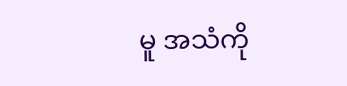မူ အသံကို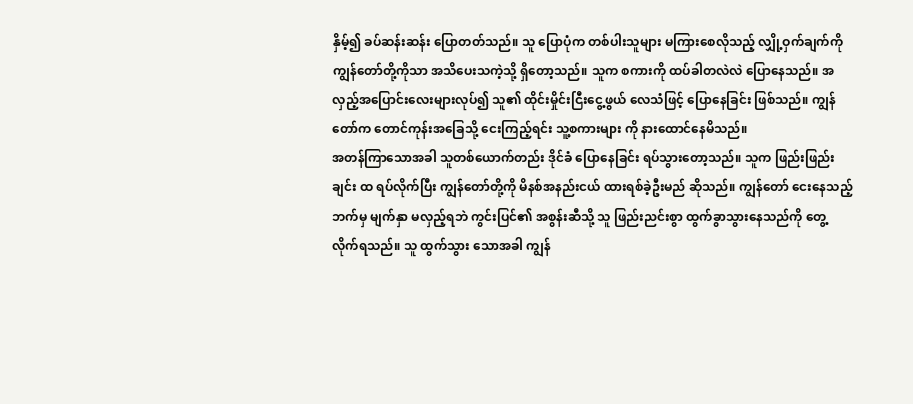နှိမ့်၍ ခပ်ဆန်းဆန်း ပြောတတ်သည်။ သူ ပြောပုံက တစ်ပါးသူများ မကြားစေလိုသည့် လျှို့ဝှက်ချက်ကို ကျွန်တော်တို့ကိုသာ အသိပေးသကဲ့သို့ ရှိတော့သည်။ သူက စကားကို ထပ်ခါတလဲလဲ ပြောနေသည်။ အလှည့်အပြောင်းလေးများလုပ်၍ သူ၏ ထိုင်းမှိုင်းငြီးငွေ့ဖွယ် လေသံဖြင့် ပြောနေခြင်း ဖြစ်သည်။ ကျွန်တော်က တောင်ကုန်းအခြေသို့ ငေးကြည့်ရင်း သူ့စကားများ ကို နားထောင်နေမိသည်။
အတန်ကြာသောအခါ သူတစ်ယောက်တည်း ဒိုင်ခံ ပြောနေခြင်း ရပ်သွားတော့သည်။ သူက ဖြည်းဖြည်းချင်း ထ ရပ်လိုက်ပြီး ကျွန်တော်တို့ကို မိနစ်အနည်းငယ် ထားရစ်ခဲ့ဦးမည် ဆိုသည်။ ကျွန်တော် ငေးနေသည့်ဘက်မှ မျက်နှာ မလှည့်ရဘဲ ကွင်းပြင်၏ အစွန်းဆီသို့ သူ ဖြည်းညင်းစွာ ထွက်ခွာသွားနေသည်ကို တွေ့လိုက်ရသည်။ သူ ထွက်သွား သောအခါ ကျွန်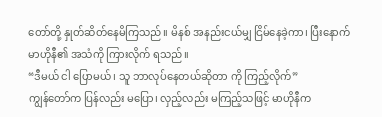တော်တို့ နှုတ်ဆိတ်နေမိကြသည်။ မိနစ် အနည်းငယ်မျှ ငြိမ်နေခဲ့ကာ၊ ပြီးနောက် မာဟိုနီ၏ အသံကို ကြားလိုက် ရသည်။
“ဒီမယ် ငါ ပြောမယ်၊ သူ ဘာလုပ်နေတယ်ဆိုတာ ကို ကြည့်လိုက်”
ကျွန်တော်က ပြန်လည်း မပြော၊ လှည့်လည်း မကြည့်သဖြင့် မာဟိုနီက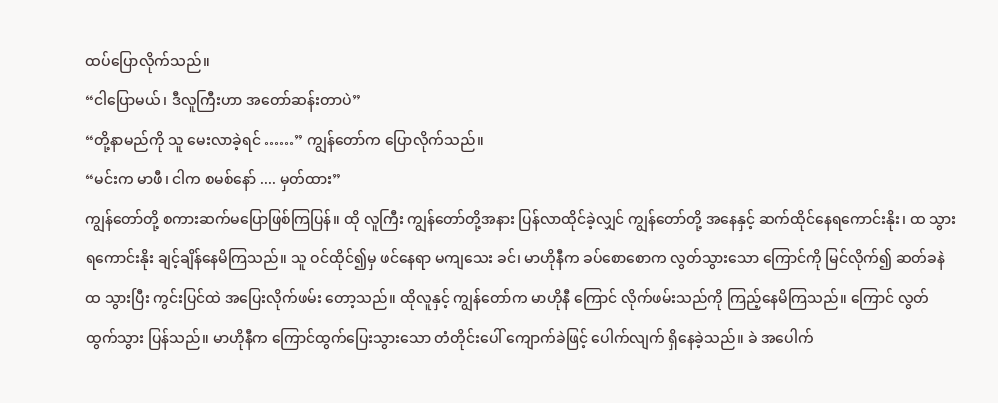ထပ်ပြောလိုက်သည်။
“ငါပြောမယ်၊ ဒီလူကြီးဟာ အတော်ဆန်းတာပဲ”
“တို့နာမည်ကို သူ မေးလာခဲ့ရင် ……” ကျွန်တော်က ပြောလိုက်သည်။
“မင်းက မာဖီ၊ ငါက စမစ်နော် .... မှတ်ထား”
ကျွန်တော်တို့ စကားဆက်မပြောဖြစ်ကြပြန်။ ထို လူကြီး ကျွန်တော်တို့အနား ပြန်လာထိုင်ခဲ့လျှင် ကျွန်တော်တို့ အနေနှင့် ဆက်ထိုင်နေရကောင်းနိုး၊ ထ သွားရကောင်းနိုး ချင့်ချိန်နေမိကြသည်။ သူ ဝင်ထိုင်၍မှ ဖင်နေရာ မကျသေး ခင်၊ မာဟိုနီက ခပ်စောစောက လွတ်သွားသော ကြောင်ကို မြင်လိုက်၍ ဆတ်ခနဲ ထ သွားပြီး ကွင်းပြင်ထဲ အပြေးလိုက်ဖမ်း တော့သည်။ ထိုလူနှင့် ကျွန်တော်က မာဟိုနီ ကြောင် လိုက်ဖမ်းသည်ကို ကြည့်နေမိကြသည်။ ကြောင် လွတ်ထွက်သွား ပြန်သည်။ မာဟိုနီက ကြောင်ထွက်ပြေးသွားသော တံတိုင်းပေါ် ကျောက်ခဲဖြင့် ပေါက်လျက် ရှိနေခဲ့သည်။ ခဲ အပေါက်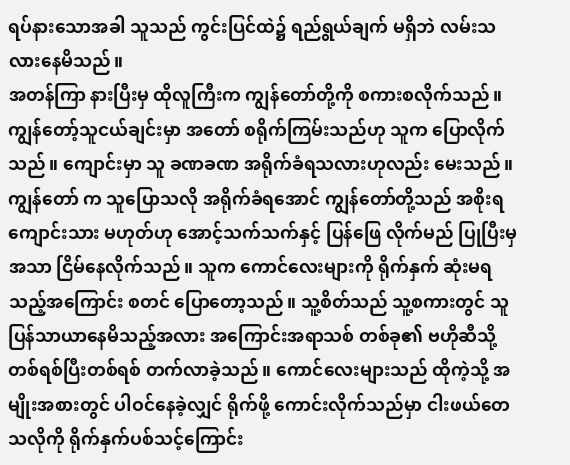ရပ်နားသောအခါ သူသည် ကွင်းပြင်ထဲ၌ ရည်ရွယ်ချက် မရှိဘဲ လမ်းသလားနေမိသည်။
အတန်ကြာ နားပြီးမှ ထိုလူကြီးက ကျွန်တော်တို့ကို စကားစလိုက်သည်။ ကျွန်တော့်သူငယ်ချင်းမှာ အတော် စရိုက်ကြမ်းသည်ဟု သူက ပြောလိုက်သည်။ ကျောင်းမှာ သူ ခဏခဏ အရိုက်ခံရသလားဟုလည်း မေးသည်။ ကျွန်တော် က သူပြောသလို အရိုက်ခံရအောင် ကျွန်တော်တို့သည် အစိုးရကျောင်းသား မဟုတ်ဟု အောင့်သက်သက်နှင့် ပြန်ဖြေ လိုက်မည် ပြုပြီးမှ အသာ ငြိမ်နေလိုက်သည်။ သူက ကောင်လေးများကို ရိုက်နှက် ဆုံးမရသည့်အကြောင်း စတင် ပြောတော့သည်။ သူ့စိတ်သည် သူ့စကားတွင် သူ ပြန်သာယာနေမိသည့်အလား အကြောင်းအရာသစ် တစ်ခု၏ ဗဟိုဆီသို့ တစ်ရစ်ပြီးတစ်ရစ် တက်လာခဲ့သည်။ ကောင်လေးများသည် ထိုကဲ့သို့ အမျိုးအစားတွင် ပါဝင်နေခဲ့လျှင် ရိုက်ဖို့ ကောင်းလိုက်သည်မှာ ငါးဖယ်တေသလိုကို ရိုက်နှက်ပစ်သင့်ကြောင်း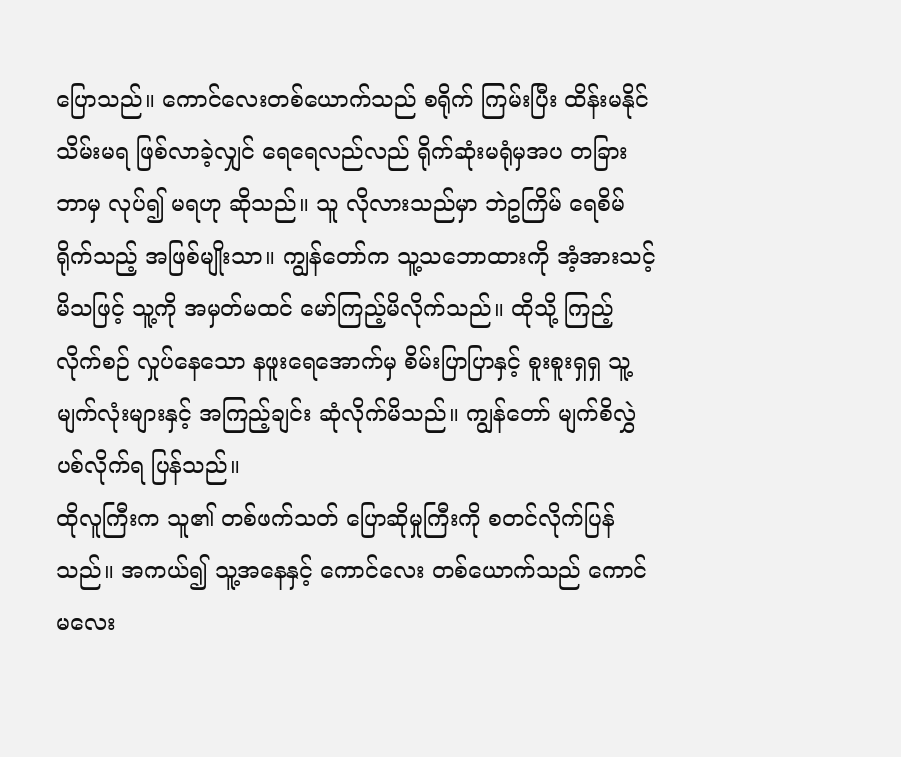ပြောသည်။ ကောင်လေးတစ်ယောက်သည် စရိုက် ကြမ်းပြီး ထိန်းမနိုင် သိမ်းမရ ဖြစ်လာခဲ့လျှင် ရေရေလည်လည် ရိုက်ဆုံးမရုံမှအပ တခြားဘာမှ လုပ်၍ မရဟု ဆိုသည်။ သူ လိုလားသည်မှာ ဘဲဥကြိမ် ရေစိမ်ရိုက်သည့် အဖြစ်မျိုးသာ။ ကျွန်တော်က သူ့သဘောထားကို အံ့အားသင့်မိသဖြင့် သူ့ကို အမှတ်မထင် မော်ကြည့်မိလိုက်သည်။ ထိုသို့ ကြည့်လိုက်စဉ် လှုပ်နေသော နဖူးရေအောက်မှ စိမ်းပြာပြာနှင့် စူးစူးရှရှ သူ့မျက်လုံးများနှင့် အကြည့်ချင်း ဆုံလိုက်မိသည်။ ကျွန်တော် မျက်စိလွှဲပစ်လိုက်ရ ပြန်သည်။
ထိုလူကြီးက သူ၏ တစ်ဖက်သတ် ပြောဆိုမှုကြီးကို စတင်လိုက်ပြန်သည်။ အကယ်၍ သူ့အနေနှင့် ကောင်လေး တစ်ယောက်သည် ကောင်မလေး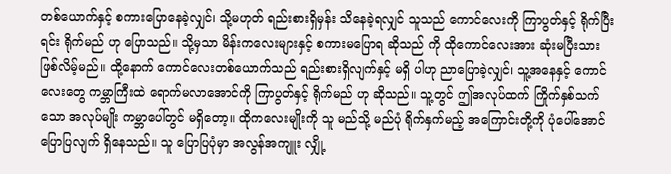တစ်ယောက်နှင့် စကားပြောနေခဲ့လျှင်၊ သို့မဟုတ် ရည်းစားရှိမှန်း သိနေခဲ့ရလျှင် သူသည် ကောင်လေးကို ကြာပွတ်နှင့် ရိုက်ပြီးရင်း ရိုက်မည် ဟု ပြောသည်။ သို့မှသာ မိန်းကလေးများနှင့် စကားမပြောရ ဆိုသည် ကို ထိုကောင်လေးအား ဆုံးမပြီးသား ဖြစ်လိမ့်မည်။ ထို့နောက် ကောင်လေးတစ်ယောက်သည် ရည်းစားရှိလျက်နှင့် မရှိ ပါဟု ညာပြောခဲ့လျှင်၊ သူ့အနေနှင့် ကောင်လေးတွေ ကမ္ဘာကြီးထဲ ရောက်မလာအောင်ကို ကြာပွတ်နှင့် ရိုက်မည် ဟု ဆိုသည်။ သူ့တွင် ဤအလုပ်ထက် ကြိုက်နှစ်သက်သော အလုပ်မျိုး ကမ္ဘာပေါ်တွင် မရှိတော့။ ထိုကလေးမျိုးကို သူ မည်သို့ မည်ပုံ ရိုက်နှက်မည့် အကြောင်းတို့ကို ပုံပေါ်အောင် ပြောပြလျက် ရှိနေသည်။ သူ ပြောပြပုံမှာ အလွန်အကျူး လျှို့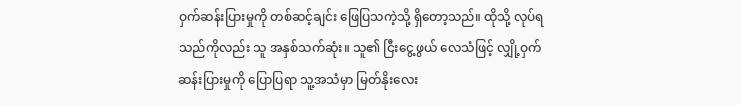ဝှက်ဆန်းပြားမှုကို တစ်ဆင့်ချင်း ဖြေပြသကဲ့သို့ ရှိတော့သည်။ ထိုသို့ လုပ်ရသည်ကိုလည်း သူ အနှစ်သက်ဆုံး။ သူ၏ ငြီးငွေ့ဖွယ် လေသံဖြင့် လျှို့ဝှက်ဆန်းပြားမှုကို ပြောပြရာ သူ့အသံမှာ မြတ်နိုးလေး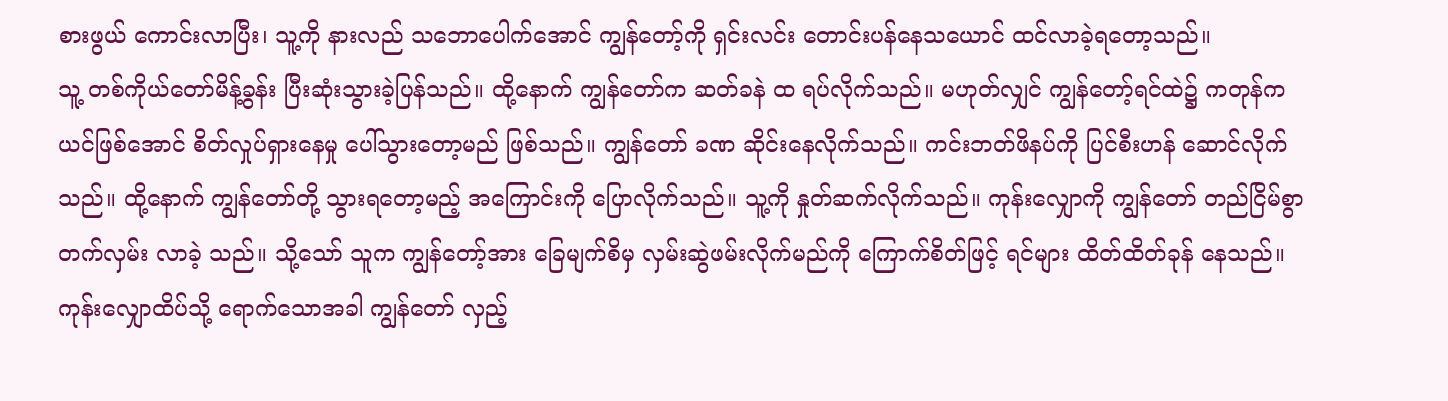စားဖွယ် ကောင်းလာပြီး၊ သူ့ကို နားလည် သဘောပေါက်အောင် ကျွန်တော့်ကို ရှင်းလင်း တောင်းပန်နေသယောင် ထင်လာခဲ့ရတော့သည်။
သူ့ တစ်ကိုယ်တော်မိန့်ခွန်း ပြီးဆုံးသွားခဲ့ပြန်သည်။ ထို့နောက် ကျွန်တော်က ဆတ်ခနဲ ထ ရပ်လိုက်သည်။ မဟုတ်လျှင် ကျွန်တော့်ရင်ထဲ၌ ကတုန်ကယင်ဖြစ်အောင် စိတ်လှုပ်ရှားနေမှု ပေါ်သွားတော့မည် ဖြစ်သည်။ ကျွန်တော် ခဏ ဆိုင်းနေလိုက်သည်။ ကင်းဘတ်ဖိနပ်ကို ပြင်စီးဟန် ဆောင်လိုက်သည်။ ထို့နောက် ကျွန်တော်တို့ သွားရတော့မည့် အကြောင်းကို ပြောလိုက်သည်။ သူ့ကို နှုတ်ဆက်လိုက်သည်။ ကုန်းလျှောကို ကျွန်တော် တည်ငြိမ်စွာ တက်လှမ်း လာခဲ့ သည်။ သို့သော် သူက ကျွန်တော့်အား ခြေမျက်စိမှ လှမ်းဆွဲဖမ်းလိုက်မည်ကို ကြောက်စိတ်ဖြင့် ရင်များ ထိတ်ထိတ်ခုန် နေသည်။ ကုန်းလျှောထိပ်သို့ ရောက်သောအခါ ကျွန်တော် လှည့်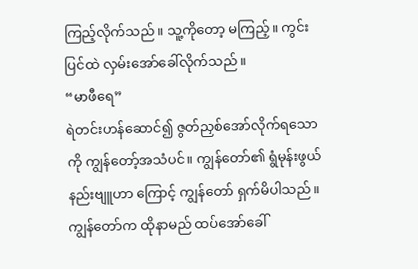ကြည့်လိုက်သည်။ သူ့ကိုတော့ မကြည့်။ ကွင်းပြင်ထဲ လှမ်းအော်ခေါ်လိုက်သည်။
“မာဖီရေ”
ရဲတင်းဟန်ဆောင်၍ ဇွတ်ညှစ်အော်လိုက်ရသော ကို ကျွန်တော့်အသံပင်။ ကျွန်တော်၏ ရွံမုန်းဖွယ် နည်းဗျူဟာ ကြောင့် ကျွန်တော် ရှက်မိပါသည်။ ကျွန်တော်က ထိုနာမည် ထပ်အော်ခေါ်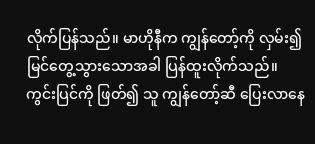လိုက်ပြန်သည်။ မာဟိုနီက ကျွန်တော့်ကို လှမ်း၍ မြင်တွေ့သွားသောအခါ ပြန်ထူးလိုက်သည်။ ကွင်းပြင်ကို ဖြတ်၍ သူ ကျွန်တော့်ဆီ ပြေးလာနေ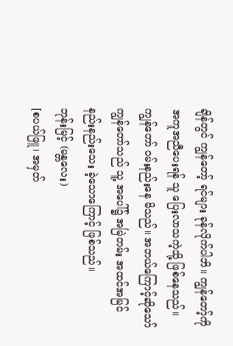ချိန်တွင် ကျွန်တော့် ရင်များ ခုန်လိုက်ပါဘိ။ ကျွန်တော့်ကို အကူအညီပေးရန် သူ ပြေးလာသကဲ့သို့ ဖြစ်နေသည်။ ကျွန်တော် ဝမ်းနည်းနေ မိသည်။ အဘယ်ကြောင့်ဆိုသော် ကျွန်တော်သည် သူ့ အပေါ်၌ အမြဲတမ်း အထင်အမြင် နည်းနည်းသေး ခဲ့သောကြောင့် ဖြစ်သည်။
ဘုန်းမြင့် (မန္တလေး)
[စပယ်ဖြူ၊ အမှတ်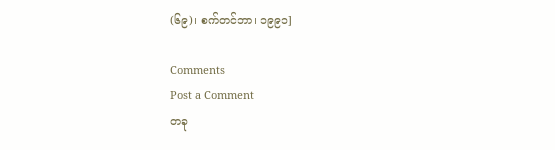(၆၉)၊ စက်တင်ဘာ၊ ၁၉၉၁]

Comments
Post a Comment
တခု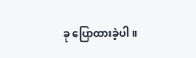ခု ပြောထားခဲ့ပါ။